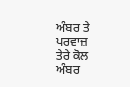ਅੰਬਰ ਤੇ ਪਰਵਾਜ਼
ਤੇਰੇ ਕੋਲ ਅੰਬਰ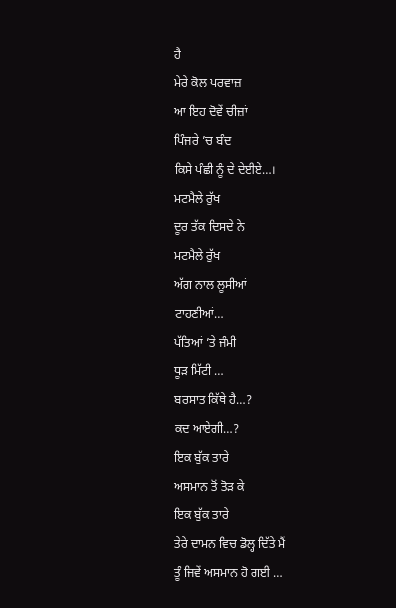ਹੈ
ਮੇਰੇ ਕੋਲ ਪਰਵਾਜ਼
ਆ ਇਹ ਦੋਵੇਂ ਚੀਜ਼ਾਂ
ਪਿੰਜਰੇ ’ਚ ਬੰਦ
ਕਿਸੇ ਪੰਛੀ ਨੂੰ ਦੇ ਦੇਈਏ…।
ਮਟਮੈਲੇ ਰੁੱਖ
ਦੂਰ ਤੱਕ ਦਿਸਦੇ ਨੇ
ਮਟਮੈਲੇ ਰੁੱਖ
ਅੱਗ ਨਾਲ ਲੂਸੀਆਂ
ਟਾਹਣੀਆਂ…
ਪੱਤਿਆਂ ’ਤੇ ਜੰਮੀ
ਧੂੜ ਮਿੱਟੀ …
ਬਰਸਾਤ ਕਿੱਥੇ ਹੈ…?
ਕਦ ਆਏਗੀ…?
ਇਕ ਬੁੱਕ ਤਾਰੇ
ਅਸਮਾਨ ਤੋਂ ਤੋੜ ਕੇ
ਇਕ ਬੁੱਕ ਤਾਰੇ
ਤੇਰੇ ਦਾਮਨ ਵਿਚ ਡੋਲ੍ਹ ਦਿੱਤੇ ਮੈਂ
ਤੂੰ ਜਿਵੇਂ ਅਸਮਾਨ ਹੋ ਗਈ …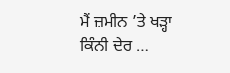ਮੈਂ ਜ਼ਮੀਨ ’ਤੇ ਖੜ੍ਹਾ
ਕਿੰਨੀ ਦੇਰ …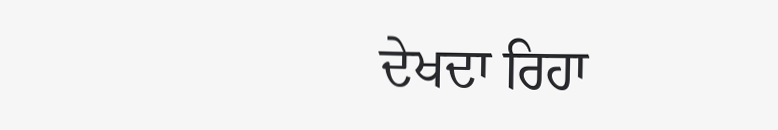ਦੇਖਦਾ ਰਿਹਾ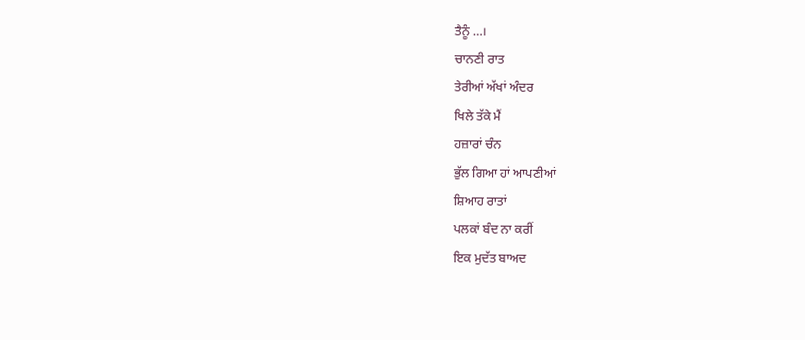ਤੈਨੂੰ …।
ਚਾਨਣੀ ਰਾਤ
ਤੇਰੀਆਂ ਅੱਖਾਂ ਅੰਦਰ
ਖਿਲੇ ਤੱਕੇ ਮੈਂ
ਹਜ਼ਾਰਾਂ ਚੰਨ
ਭੁੱਲ ਗਿਆ ਹਾਂ ਆਪਣੀਆਂ
ਸ਼ਿਆਹ ਰਾਤਾਂ
ਪਲਕਾਂ ਬੰਦ ਨਾ ਕਰੀਂ
ਇਕ ਮੁਦੱਤ ਬਾਅਦ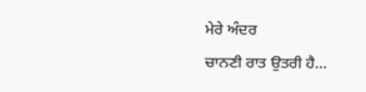ਮੇਰੇ ਅੰਦਰ
ਚਾਨਣੀ ਰਾਤ ਉਤਰੀ ਹੈ…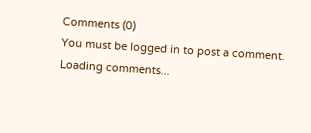Comments (0)
You must be logged in to post a comment.
Loading comments...